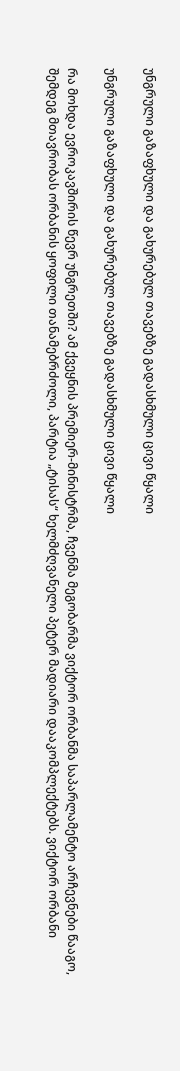უნგრული გაზაფხული და გახურებულ თავებზე გადასხმული ცივი წყალი

უნგრული გაზაფხული და გახურებულ თავებზე გადასხმული ცივი წყალი

რა მოხდა ევროკავშირის წევრ უნგრეთში? ამ ქვეყნის პრემიერ-მინისტრმა, ჩვენმა მეგობარმა ვიქტორ ორბანმა საპარლამენტო არჩევნები წააგო, შემდეგ მთავრობას ორბანის ყოფილი თანამებრძოლი, პარტია „ტისას“ ხელმძღვანელი პეტერ მადიარი დააკომპლექტებს. ვიქტორ ორბანი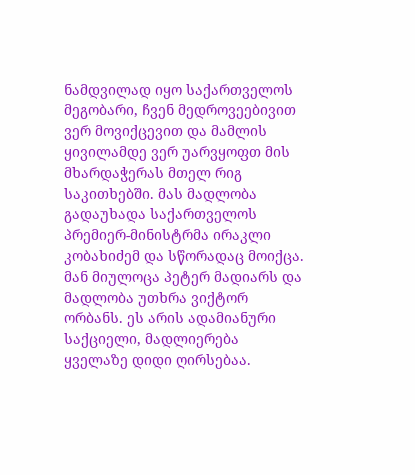ნამდვილად იყო საქართველოს მეგობარი, ჩვენ მედროვეებივით ვერ მოვიქცევით და მამლის ყივილამდე ვერ უარვყოფთ მის მხარდაჭერას მთელ რიგ საკითხებში. მას მადლობა გადაუხადა საქართველოს პრემიერ-მინისტრმა ირაკლი კობახიძემ და სწორადაც მოიქცა. მან მიულოცა პეტერ მადიარს და მადლობა უთხრა ვიქტორ ორბანს. ეს არის ადამიანური საქციელი, მადლიერება ყველაზე დიდი ღირსებაა.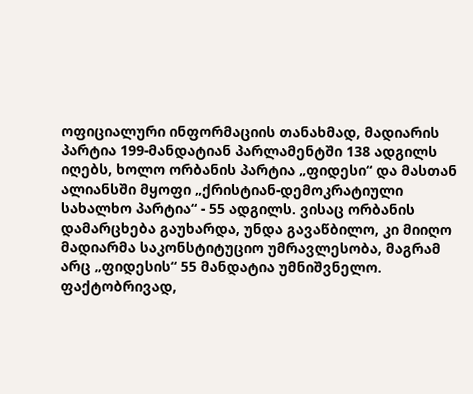ოფიციალური ინფორმაციის თანახმად, მადიარის პარტია 199-მანდატიან პარლამენტში 138 ადგილს იღებს, ხოლო ორბანის პარტია „ფიდესი“ და მასთან ალიანსში მყოფი „ქრისტიან-დემოკრატიული სახალხო პარტია“ - 55 ადგილს. ვისაც ორბანის დამარცხება გაუხარდა, უნდა გავაწბილო, კი მიიღო მადიარმა საკონსტიტუციო უმრავლესობა, მაგრამ არც „ფიდესის“ 55 მანდატია უმნიშვნელო. ფაქტობრივად,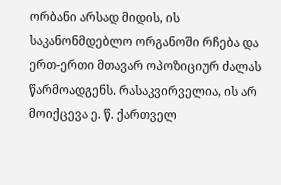ორბანი არსად მიდის, ის საკანონმდებლო ორგანოში რჩება და ერთ-ერთი მთავარ ოპოზიციურ ძალას წარმოადგენს. რასაკვირველია, ის არ მოიქცევა ე. წ. ქართველ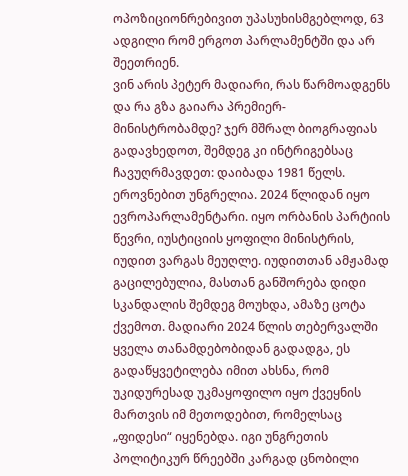ოპოზიციონრებივით უპასუხისმგებლოდ, 63 ადგილი რომ ერგოთ პარლამენტში და არ შეეთრიენ.
ვინ არის პეტერ მადიარი, რას წარმოადგენს და რა გზა გაიარა პრემიერ-მინისტრობამდე? ჯერ მშრალ ბიოგრაფიას გადავხედოთ, შემდეგ კი ინტრიგებსაც ჩავუღრმავდეთ: დაიბადა 1981 წელს. ეროვნებით უნგრელია. 2024 წლიდან იყო ევროპარლამენტარი. იყო ორბანის პარტიის წევრი, იუსტიციის ყოფილი მინისტრის, იუდით ვარგას მეუღლე. იუდითთან ამჟამად გაცილებულია, მასთან განშორება დიდი სკანდალის შემდეგ მოუხდა, ამაზე ცოტა ქვემოთ. მადიარი 2024 წლის თებერვალში ყველა თანამდებობიდან გადადგა, ეს გადაწყვეტილება იმით ახსნა, რომ უკიდურესად უკმაყოფილო იყო ქვეყნის მართვის იმ მეთოდებით, რომელსაც „ფიდესი“ იყენებდა. იგი უნგრეთის პოლიტიკურ წრეებში კარგად ცნობილი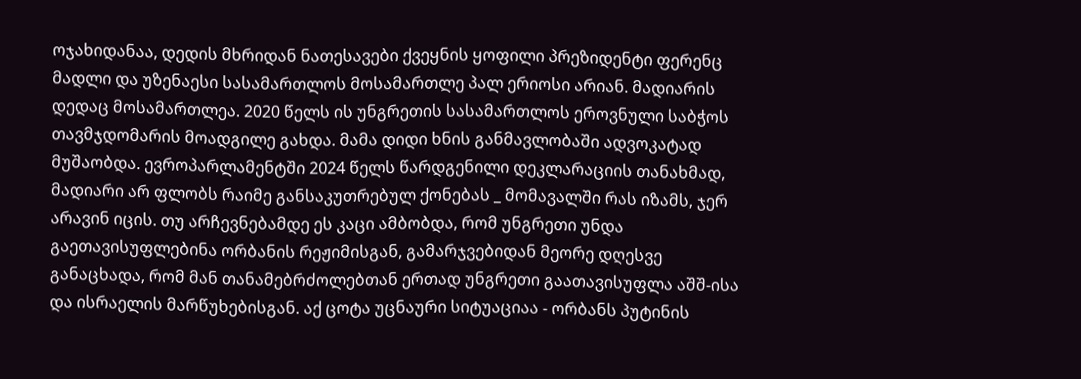ოჯახიდანაა, დედის მხრიდან ნათესავები ქვეყნის ყოფილი პრეზიდენტი ფერენც მადლი და უზენაესი სასამართლოს მოსამართლე პალ ერიოსი არიან. მადიარის დედაც მოსამართლეა. 2020 წელს ის უნგრეთის სასამართლოს ეროვნული საბჭოს თავმჯდომარის მოადგილე გახდა. მამა დიდი ხნის განმავლობაში ადვოკატად მუშაობდა. ევროპარლამენტში 2024 წელს წარდგენილი დეკლარაციის თანახმად, მადიარი არ ფლობს რაიმე განსაკუთრებულ ქონებას _ მომავალში რას იზამს, ჯერ არავინ იცის. თუ არჩევნებამდე ეს კაცი ამბობდა, რომ უნგრეთი უნდა გაეთავისუფლებინა ორბანის რეჟიმისგან, გამარჯვებიდან მეორე დღესვე განაცხადა, რომ მან თანამებრძოლებთან ერთად უნგრეთი გაათავისუფლა აშშ-ისა და ისრაელის მარწუხებისგან. აქ ცოტა უცნაური სიტუაციაა - ორბანს პუტინის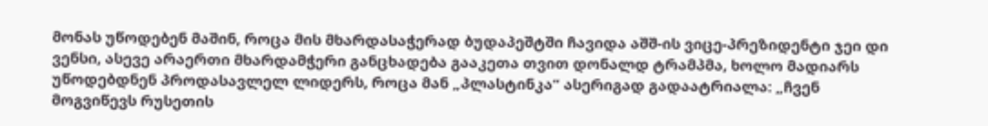მონას უწოდებენ მაშინ, როცა მის მხარდასაჭერად ბუდაპეშტში ჩავიდა აშშ-ის ვიცე-პრეზიდენტი ჯეი დი ვენსი, ასევე არაერთი მხარდამჭერი განცხადება გააკეთა თვით დონალდ ტრამპმა, ხოლო მადიარს უწოდებდნენ პროდასავლელ ლიდერს, როცა მან „პლასტინკა“ ასერიგად გადაატრიალა: „ჩვენ მოგვიწევს რუსეთის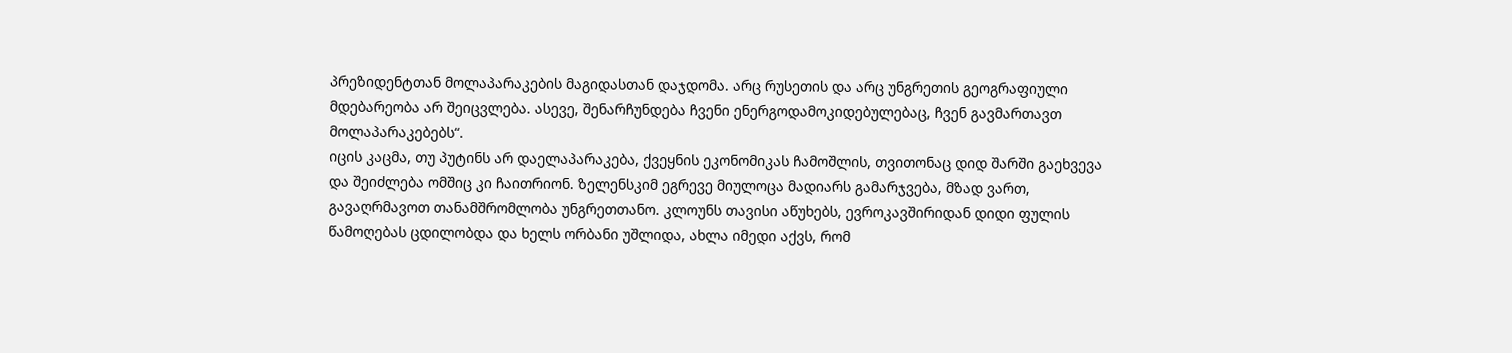პრეზიდენტთან მოლაპარაკების მაგიდასთან დაჯდომა. არც რუსეთის და არც უნგრეთის გეოგრაფიული მდებარეობა არ შეიცვლება. ასევე, შენარჩუნდება ჩვენი ენერგოდამოკიდებულებაც, ჩვენ გავმართავთ მოლაპარაკებებს“.
იცის კაცმა, თუ პუტინს არ დაელაპარაკება, ქვეყნის ეკონომიკას ჩამოშლის, თვითონაც დიდ შარში გაეხვევა და შეიძლება ომშიც კი ჩაითრიონ. ზელენსკიმ ეგრევე მიულოცა მადიარს გამარჯვება, მზად ვართ, გავაღრმავოთ თანამშრომლობა უნგრეთთანო. კლოუნს თავისი აწუხებს, ევროკავშირიდან დიდი ფულის წამოღებას ცდილობდა და ხელს ორბანი უშლიდა, ახლა იმედი აქვს, რომ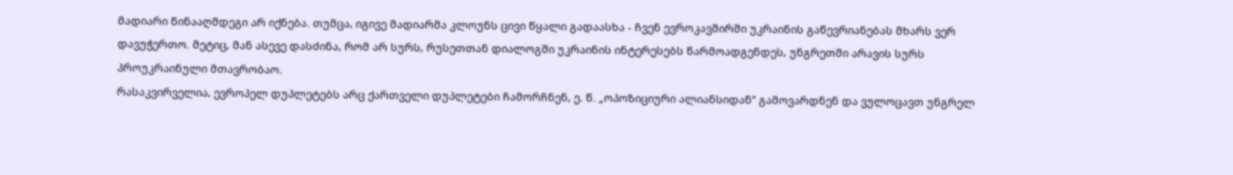მადიარი წინააღმდეგი არ იქნება. თუმცა, იგივე მადიარმა კლოუნს ცივი წყალი გადაასხა - ჩვენ ევროკავშირში უკრაინის გაწევრიანებას მხარს ვერ დავუჭერთო. მეტიც, მან ასევე დასძინა, რომ არ სურს, რუსეთთან დიალოგში უკრაინის ინტერესებს წარმოადგენდეს, უნგრეთში არავის სურს პროუკრაინული მთავრობაო.
რასაკვირველია, ევროპელ დუპლეტებს არც ქართველი დუპლეტები ჩამორჩნენ, ე. წ. „ოპოზიციური ალიანსიდან“ გამოვარდნენ და ვულოცავთ უნგრელ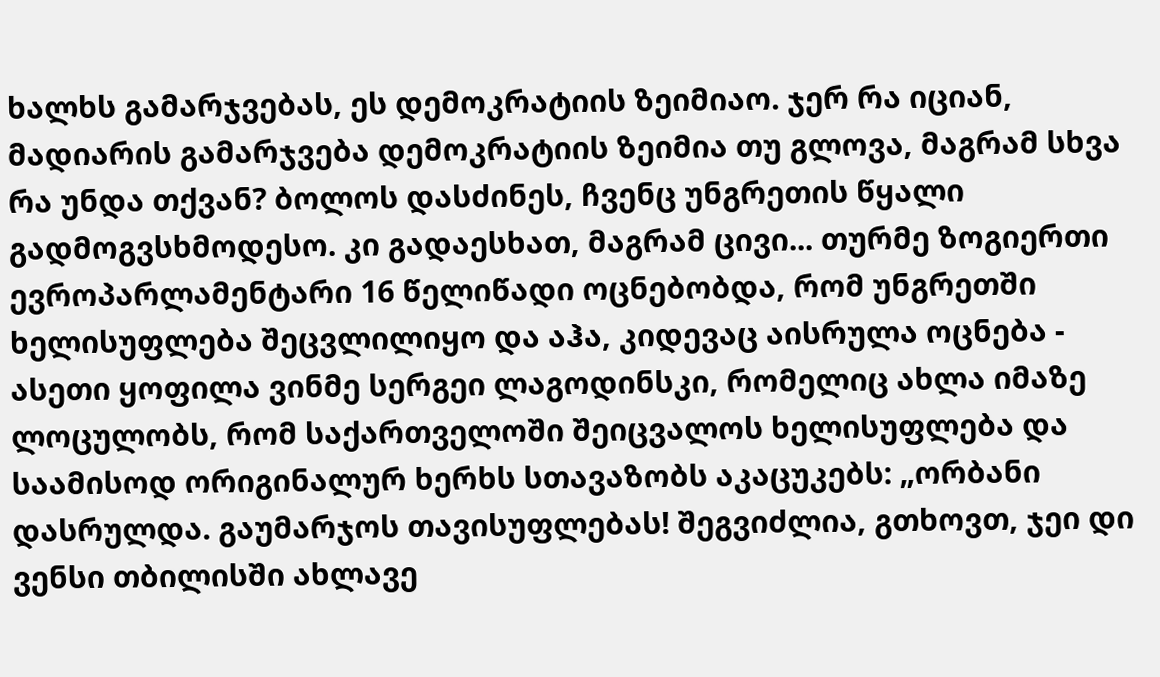ხალხს გამარჯვებას, ეს დემოკრატიის ზეიმიაო. ჯერ რა იციან, მადიარის გამარჯვება დემოკრატიის ზეიმია თუ გლოვა, მაგრამ სხვა რა უნდა თქვან? ბოლოს დასძინეს, ჩვენც უნგრეთის წყალი გადმოგვსხმოდესო. კი გადაესხათ, მაგრამ ცივი... თურმე ზოგიერთი ევროპარლამენტარი 16 წელიწადი ოცნებობდა, რომ უნგრეთში ხელისუფლება შეცვლილიყო და აჰა, კიდევაც აისრულა ოცნება - ასეთი ყოფილა ვინმე სერგეი ლაგოდინსკი, რომელიც ახლა იმაზე ლოცულობს, რომ საქართველოში შეიცვალოს ხელისუფლება და საამისოდ ორიგინალურ ხერხს სთავაზობს აკაცუკებს: „ორბანი დასრულდა. გაუმარჯოს თავისუფლებას! შეგვიძლია, გთხოვთ, ჯეი დი ვენსი თბილისში ახლავე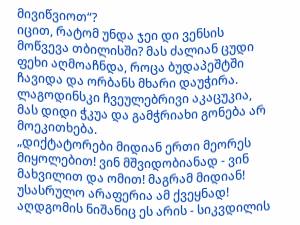მივიწვიოთ“?
იცით, რატომ უნდა ჯეი დი ვენსის მოწვევა თბილისში? მას ძალიან ცუდი ფეხი აღმოაჩნდა, როცა ბუდაპეშტში ჩავიდა და ორბანს მხარი დაუჭირა. ლაგოდინსკი ჩვეულებრივი აკაცუკია, მას დიდი ჭკუა და გამჭრიახი გონება არ მოეკითხება.
„დიქტატორები მიდიან ერთი მეორეს მიყოლებით! ვინ მშვიდობიანად - ვინ მახვილით და ომით! მაგრამ მიდიან! უსასრულო არაფერია ამ ქვეყნად! აღდგომის ნიშანიც ეს არის - სიკვდილის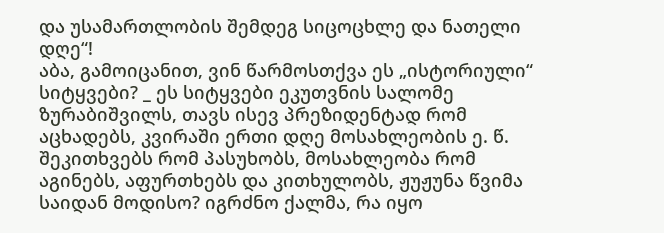და უსამართლობის შემდეგ სიცოცხლე და ნათელი დღე“!
აბა, გამოიცანით, ვინ წარმოსთქვა ეს „ისტორიული“ სიტყვები? _ ეს სიტყვები ეკუთვნის სალომე ზურაბიშვილს, თავს ისევ პრეზიდენტად რომ აცხადებს, კვირაში ერთი დღე მოსახლეობის ე. წ. შეკითხვებს რომ პასუხობს, მოსახლეობა რომ აგინებს, აფურთხებს და კითხულობს, ჟუჟუნა წვიმა საიდან მოდისო? იგრძნო ქალმა, რა იყო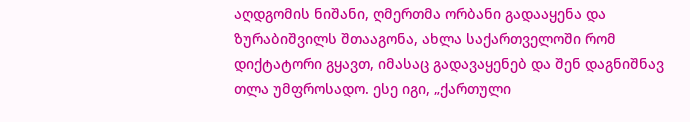აღდგომის ნიშანი, ღმერთმა ორბანი გადააყენა და ზურაბიშვილს შთააგონა, ახლა საქართველოში რომ დიქტატორი გყავთ, იმასაც გადავაყენებ და შენ დაგნიშნავ თლა უმფროსადო. ესე იგი, „ქართული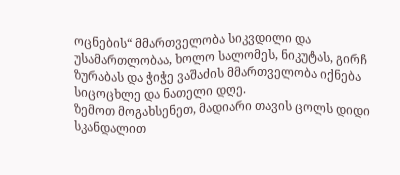ოცნების“ მმართველობა სიკვდილი და უსამართლობაა, ხოლო სალომეს, ნიკუტას, გირჩ ზურაბას და ჭიჭე ვაშაძის მმართველობა იქნება სიცოცხლე და ნათელი დღე.
ზემოთ მოგახსენეთ, მადიარი თავის ცოლს დიდი სკანდალით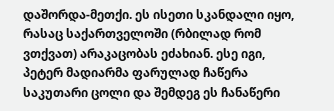დაშორდა-მეთქი. ეს ისეთი სკანდალი იყო, რასაც საქართველოში (რბილად რომ ვთქვათ) არაკაცობას ეძახიან. ესე იგი, პეტერ მადიარმა ფარულად ჩაწერა საკუთარი ცოლი და შემდეგ ეს ჩანაწერი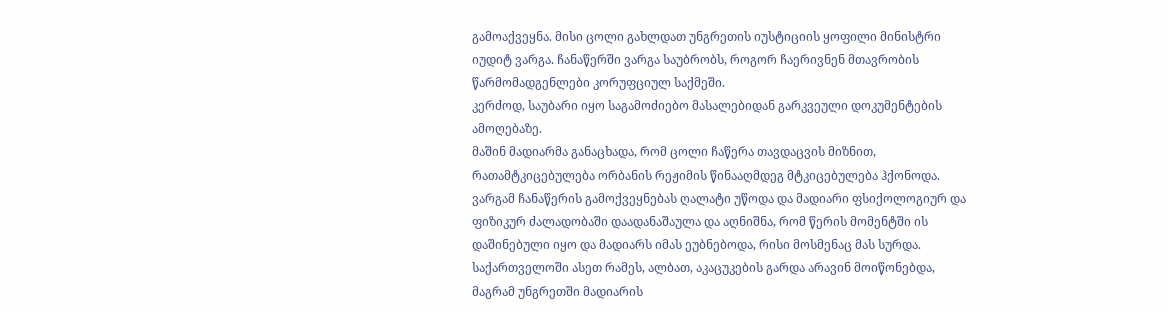გამოაქვეყნა. მისი ცოლი გახლდათ უნგრეთის იუსტიციის ყოფილი მინისტრი იუდიტ ვარგა. ჩანაწერში ვარგა საუბრობს, როგორ ჩაერივნენ მთავრობის წარმომადგენლები კორუფციულ საქმეში.
კერძოდ, საუბარი იყო საგამოძიებო მასალებიდან გარკვეული დოკუმენტების ამოღებაზე.
მაშინ მადიარმა განაცხადა, რომ ცოლი ჩაწერა თავდაცვის მიზნით, რათამტკიცებულება ორბანის რეჟიმის წინააღმდეგ მტკიცებულება ჰქონოდა. ვარგამ ჩანაწერის გამოქვეყნებას ღალატი უწოდა და მადიარი ფსიქოლოგიურ და ფიზიკურ ძალადობაში დაადანაშაულა და აღნიშნა, რომ წერის მომენტში ის დაშინებული იყო და მადიარს იმას ეუბნებოდა, რისი მოსმენაც მას სურდა. საქართველოში ასეთ რამეს, ალბათ, აკაცუკების გარდა არავინ მოიწონებდა, მაგრამ უნგრეთში მადიარის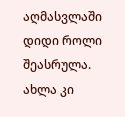აღმასვლაში დიდი როლი შეასრულა.
ახლა კი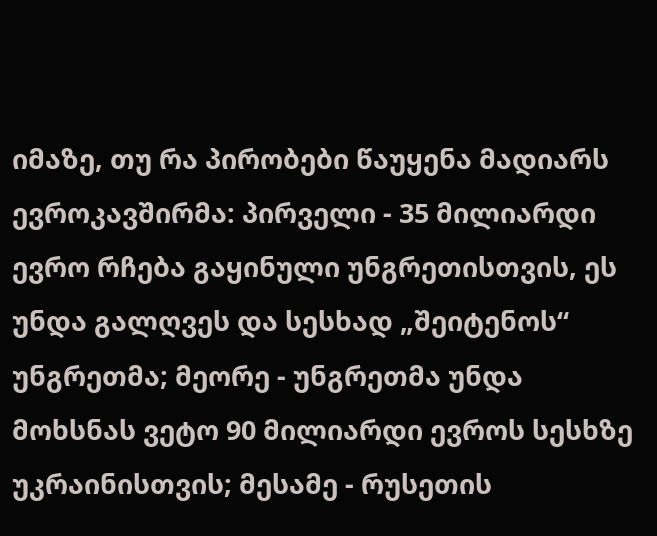იმაზე, თუ რა პირობები წაუყენა მადიარს ევროკავშირმა: პირველი - 35 მილიარდი ევრო რჩება გაყინული უნგრეთისთვის, ეს უნდა გალღვეს და სესხად „შეიტენოს“ უნგრეთმა; მეორე - უნგრეთმა უნდა მოხსნას ვეტო 90 მილიარდი ევროს სესხზე უკრაინისთვის; მესამე - რუსეთის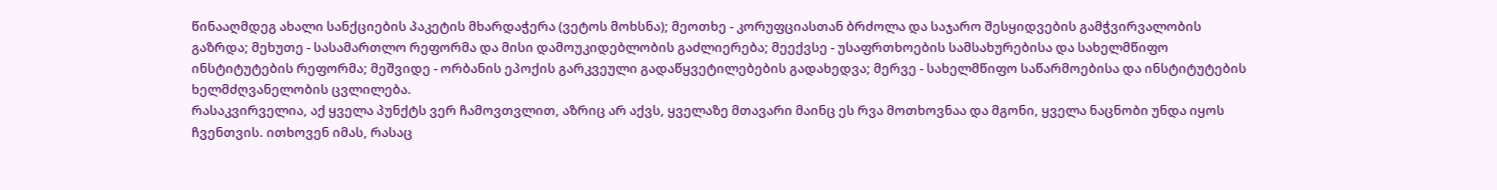წინააღმდეგ ახალი სანქციების პაკეტის მხარდაჭერა (ვეტოს მოხსნა); მეოთხე - კორუფციასთან ბრძოლა და საჯარო შესყიდვების გამჭვირვალობის გაზრდა; მეხუთე - სასამართლო რეფორმა და მისი დამოუკიდებლობის გაძლიერება; მეექვსე - უსაფრთხოების სამსახურებისა და სახელმწიფო ინსტიტუტების რეფორმა; მეშვიდე - ორბანის ეპოქის გარკვეული გადაწყვეტილებების გადახედვა; მერვე - სახელმწიფო საწარმოებისა და ინსტიტუტების ხელმძღვანელობის ცვლილება.
რასაკვირველია, აქ ყველა პუნქტს ვერ ჩამოვთვლით, აზრიც არ აქვს, ყველაზე მთავარი მაინც ეს რვა მოთხოვნაა და მგონი, ყველა ნაცნობი უნდა იყოს ჩვენთვის. ითხოვენ იმას, რასაც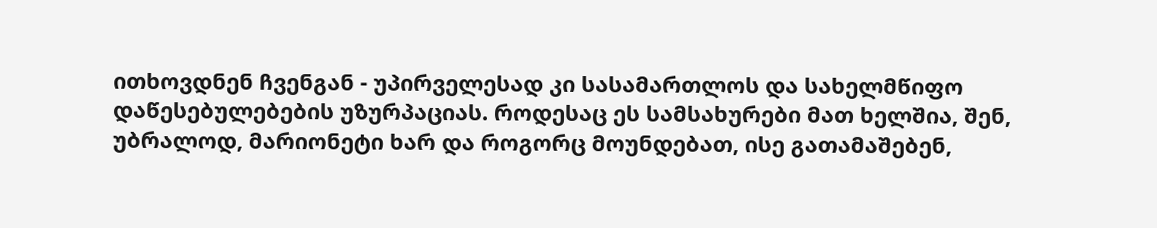ითხოვდნენ ჩვენგან - უპირველესად კი სასამართლოს და სახელმწიფო დაწესებულებების უზურპაციას. როდესაც ეს სამსახურები მათ ხელშია, შენ, უბრალოდ, მარიონეტი ხარ და როგორც მოუნდებათ, ისე გათამაშებენ,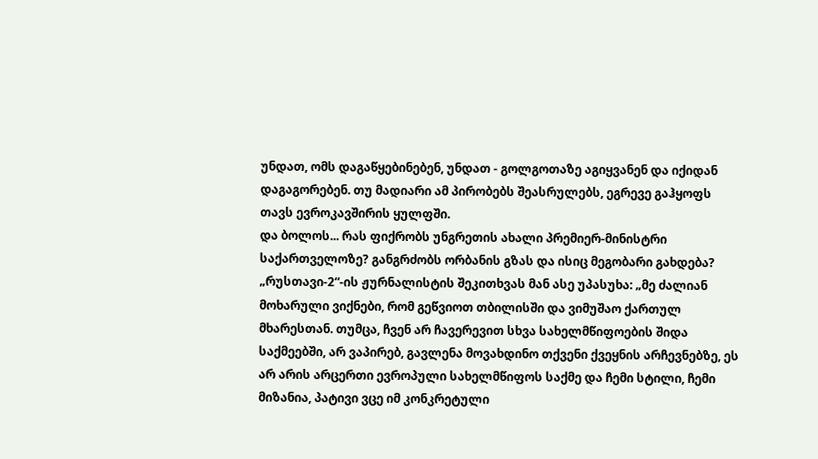უნდათ, ომს დაგაწყებინებენ, უნდათ - გოლგოთაზე აგიყვანენ და იქიდან დაგაგორებენ. თუ მადიარი ამ პირობებს შეასრულებს, ეგრევე გაჰყოფს თავს ევროკავშირის ყულფში.
და ბოლოს... რას ფიქრობს უნგრეთის ახალი პრემიერ-მინისტრი საქართველოზე? განგრძობს ორბანის გზას და ისიც მეგობარი გახდება? „რუსთავი-2“-ის ჟურნალისტის შეკითხვას მან ასე უპასუხა: „მე ძალიან მოხარული ვიქნები, რომ გეწვიოთ თბილისში და ვიმუშაო ქართულ მხარესთან. თუმცა, ჩვენ არ ჩავერევით სხვა სახელმწიფოების შიდა საქმეებში, არ ვაპირებ, გავლენა მოვახდინო თქვენი ქვეყნის არჩევნებზე, ეს არ არის არცერთი ევროპული სახელმწიფოს საქმე და ჩემი სტილი, ჩემი მიზანია, პატივი ვცე იმ კონკრეტული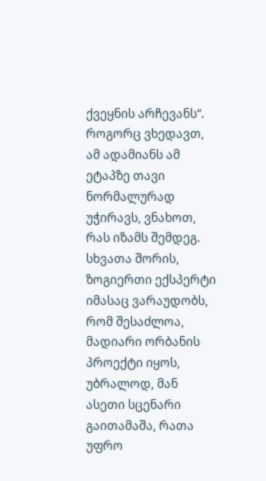ქვეყნის არჩევანს“.
როგორც ვხედავთ, ამ ადამიანს ამ ეტაპზე თავი ნორმალურად უჭირავს, ვნახოთ, რას იზამს შემდეგ. სხვათა შორის, ზოგიერთი ექსპერტი იმასაც ვარაუდობს, რომ შესაძლოა, მადიარი ორბანის პროექტი იყოს, უბრალოდ, მან ასეთი სცენარი გაითამაშა, რათა უფრო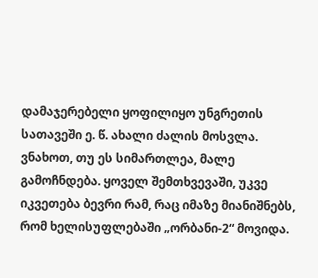დამაჯერებელი ყოფილიყო უნგრეთის სათავეში ე. წ. ახალი ძალის მოსვლა. ვნახოთ, თუ ეს სიმართლეა, მალე გამოჩნდება. ყოველ შემთხვევაში, უკვე იკვეთება ბევრი რამ, რაც იმაზე მიანიშნებს, რომ ხელისუფლებაში „ორბანი-2“ მოვიდა.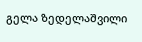გელა ზედელაშვილი